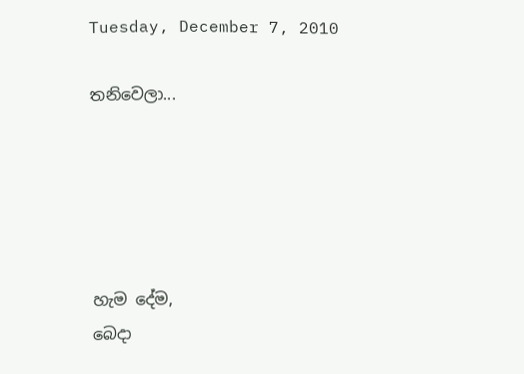Tuesday, December 7, 2010

තනිවෙලා...





හැම දේම,
බෙදා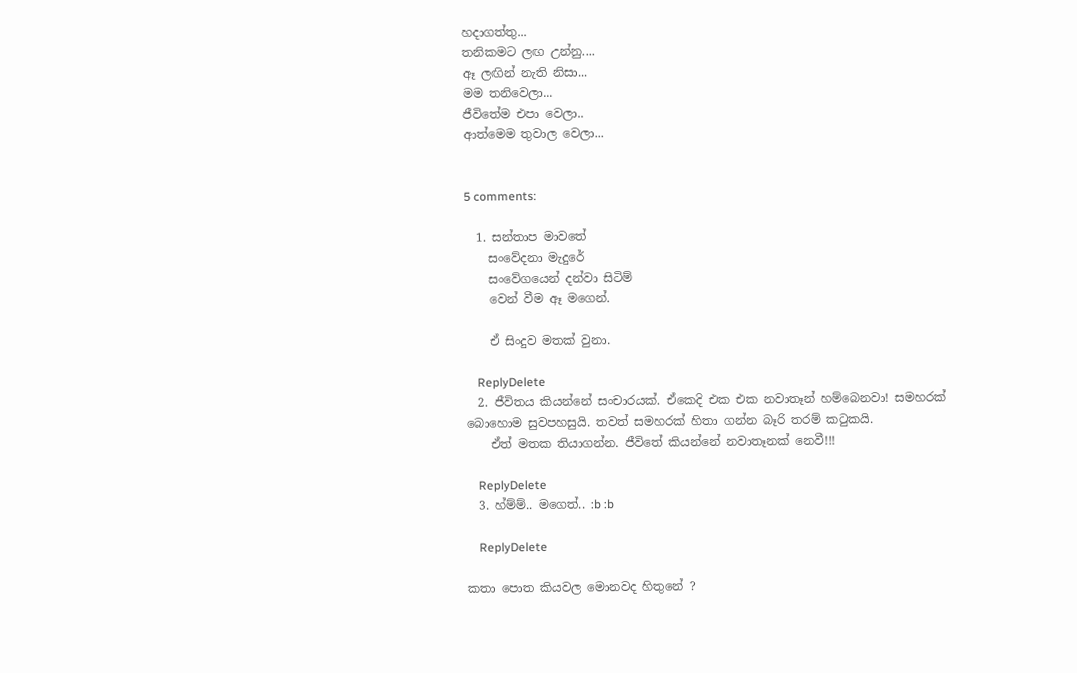හදාගත්තු...
තනිකමට ලඟ උන්නු....
ඈ ලඟින් නැති නිසා...
මම තනිවෙලා...
ජීවිතේම එපා වෙලා..
ආත්මෙම තුවාල වෙලා...


5 comments:

  1. සන්තාප මාවතේ
    සංවේදනා මැදුරේ
    සංවේගයෙන් දන්වා සිටිම්
    වෙන් වීම ඈ මගෙන්.

    ඒ සිංදුව මතක් වුනා.

    ReplyDelete
  2. ජීවිතය කියන්නේ සංචාරයක්. ඒකෙදි එක එක නවාතෑන් හම්බෙනවා! සමහරක් බොහොම සුවපහසුයි. තවත් සමහරක් හිතා ගන්න බෑරි තරම් කටුකයි.
    ඒත් මතක තියාගන්න. ජීවිතේ කියන්නේ නවාතෑනක් නෙවී!!!

    ReplyDelete
  3. හ්ම්ම්.. මගෙත්.. :b :b

    ReplyDelete

කතා පොත කියවල මොනවද හිතුනේ ?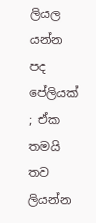ලියල යන්න පද පේලියක් ; ඒක තමයි තව ලියන්න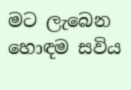මට ලැබෙන හොඳම සවිය